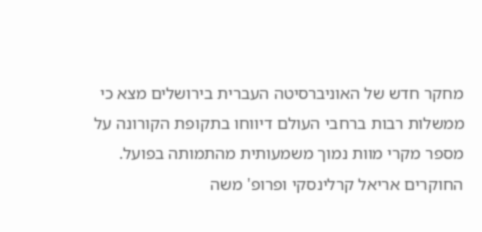מחקר חדש של האוניברסיטה העברית בירושלים מצא כי ממשלות רבות ברחבי העולם דיווחו בתקופת הקורונה על מספר מקרי מוות נמוך משמעותית מהתמותה בפועל. החוקרים אריאל קרלינסקי ופרופ' משה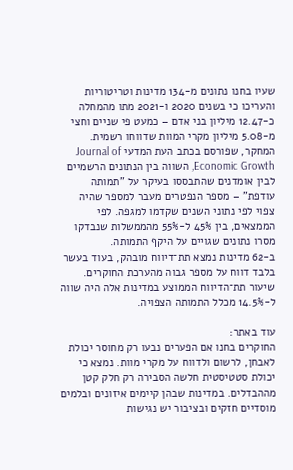שעיו בחנו נתונים מ-134 מדינות וטריטוריות והעריכו כי בשנים 2020 ו-2021 מתו מהמחלה כ-12.47 מיליון בני אדם – כמעט פי שניים וחצי מ-5.08 מיליון מקרי המוות שדווחו רשמית.
המחקר, שפורסם בכתב העת המדעי Journal of Economic Growth, השווה בין הנתונים הרשמיים לבין אומדנים שהתבססו בעיקר על "תמותה עודפת" – מספר הנפטרים מעבר למספר שהיה צפוי לפי נתוני השנים שקדמו למגפה. לפי הממצאים, בין 45% ל-55% מהממשלות שנבדקו מסרו נתונים שגויים על היקף התמותה.
ב-62 מדינות נמצא תת־דיווח מובהק, בעוד בעשר בלבד דווח על מספר גבוה מהערכת החוקרים. שיעור תת־הדיווח הממוצע במדינות אלה היה שווה ל-14.5% מכלל התמותה הצפויה.

עוד באתר:
החוקרים בחנו אם הפערים נבעו רק מחוסר יכולת לאבחן, לרשום ולדווח על מקרי מוות. נמצא כי יכולת סטטיסטית חלשה הסבירה רק חלק קטן מההבדלים. במדינות שבהן קיימים איזונים ובלמים מוסדיים חזקים ובציבור יש נגישות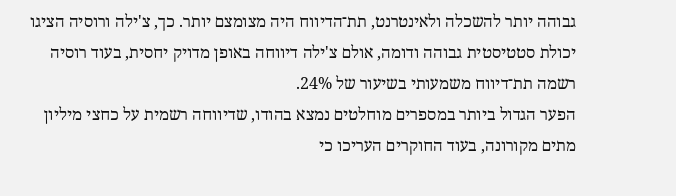גבוהה יותר להשכלה ולאינטרנט, תת־הדיווח היה מצומצם יותר. כך, צ'ילה ורוסיה הציגו יכולת סטטיסטית גבוהה ודומה, אולם צ'ילה דיווחה באופן מדויק יחסית, בעוד רוסיה רשמה תת־דיווח משמעותי בשיעור של 24%.
הפער הגדול ביותר במספרים מוחלטים נמצא בהודו, שדיווחה רשמית על כחצי מיליון מתים מקורונה, בעוד החוקרים העריכו כי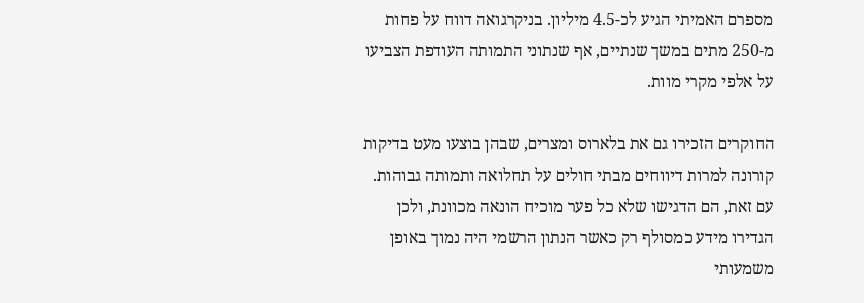מספרם האמיתי הגיע לכ-4.5 מיליון. בניקרגואה דווח על פחות מ-250 מתים במשך שנתיים, אף שנתוני התמותה העודפת הצביעו על אלפי מקרי מוות.

החוקרים הזכירו גם את בלארוס ומצרים, שבהן בוצעו מעט בדיקות קורונה למרות דיווחים מבתי חולים על תחלואה ותמותה גבוהות. עם זאת, הם הדגישו שלא כל פער מוכיח הונאה מכוונת, ולכן הגדירו מידע כמסולף רק כאשר הנתון הרשמי היה נמוך באופן משמעותי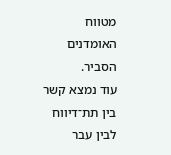מטווח האומדנים הסביר.
עוד נמצא קשר בין תת־דיווח לבין עבר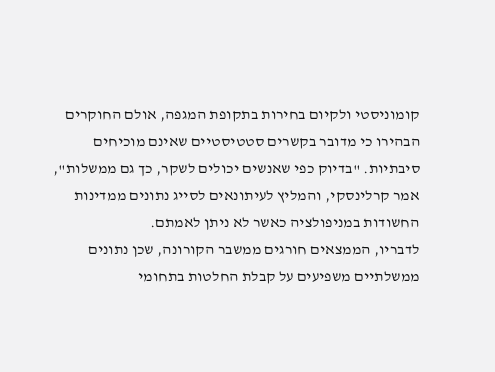קומוניסטי ולקיום בחירות בתקופת המגפה, אולם החוקרים הבהירו כי מדובר בקשרים סטטיסטיים שאינם מוכיחים סיבתיות. "בדיוק כפי שאנשים יכולים לשקר, כך גם ממשלות", אמר קרלינסקי, והמליץ לעיתונאים לסייג נתונים ממדינות החשודות במניפולציה כאשר לא ניתן לאמתם.
לדבריו, הממצאים חורגים ממשבר הקורונה, שכן נתונים ממשלתיים משפיעים על קבלת החלטות בתחומי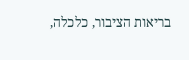בריאות הציבור, כלכלה,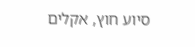סיוע חוץ, אקלים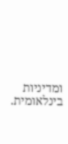ומדיניות בינלאומית.